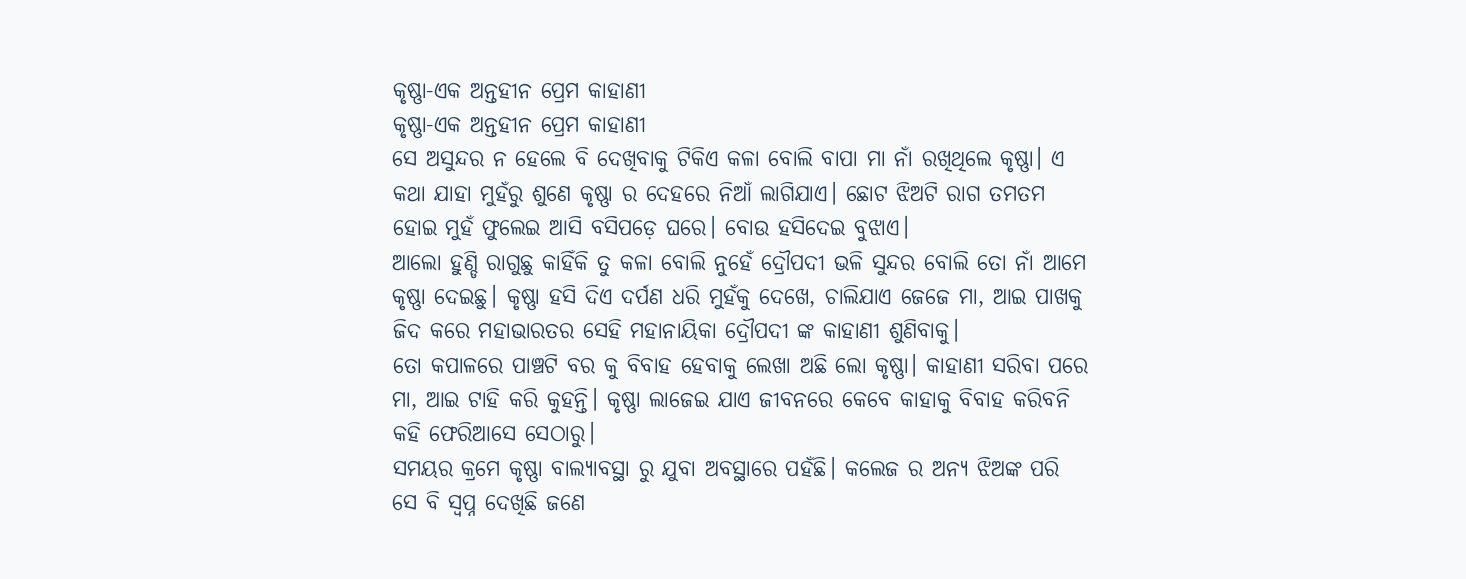କୃଷ୍ଣା-ଏକ ଅନ୍ତହୀନ ପ୍ରେମ କାହାଣୀ
କୃଷ୍ଣା-ଏକ ଅନ୍ତହୀନ ପ୍ରେମ କାହାଣୀ
ସେ ଅସୁନ୍ଦର ନ ହେଲେ ବି ଦେଖିବାକୁ ଟିକିଏ କଳା ବୋଲି ବାପା ମା ନାଁ ରଖିଥିଲେ କୃଷ୍ଣା। ଏ କଥା ଯାହା ମୁହଁରୁ ଶୁଣେ କୃଷ୍ଣା ର ଦେହରେ ନିଆଁ ଲାଗିଯାଏ। ଛୋଟ ଝିଅଟି ରାଗ ତମତମ ହୋଇ ମୁହଁ ଫୁଲେଇ ଆସି ବସିପଡ଼େ ଘରେ। ବୋଉ ହସିଦେଇ ବୁଝାଏ।
ଆଲୋ ହୁଣ୍ଡି ରାଗୁଛୁ କାହିଁକି ତୁ କଳା ବୋଲି ନୁହେଁ ଦ୍ରୌପଦୀ ଭଳି ସୁନ୍ଦର ବୋଲି ତୋ ନାଁ ଆମେ କୃଷ୍ଣା ଦେଇଛୁ। କୃଷ୍ଣା ହସି ଦିଏ ଦର୍ପଣ ଧରି ମୁହଁକୁ ଦେଖେ, ଚାଲିଯାଏ ଜେଜେ ମା, ଆଇ ପାଖକୁ ଜିଦ କରେ ମହାଭାରତର ସେହି ମହାନାୟିକା ଦ୍ରୌପଦୀ ଙ୍କ କାହାଣୀ ଶୁଣିବାକୁ।
ତୋ କପାଳରେ ପାଞ୍ଚଟି ବର କୁ ବିବାହ ହେବାକୁ ଲେଖା ଅଛି ଲୋ କୃଷ୍ଣା। କାହାଣୀ ସରିବା ପରେ ମା, ଆଇ ଟାହି କରି କୁହନ୍ତି। କୃଷ୍ଣା ଲାଜେଇ ଯାଏ ଜୀବନରେ କେବେ କାହାକୁ ବିବାହ କରିବନି କହି ଫେରିଆସେ ସେଠାରୁ।
ସମୟର କ୍ରମେ କୃଷ୍ଣା ବାଲ୍ୟାବସ୍ଥା ରୁ ଯୁବା ଅବସ୍ଥାରେ ପହଁଛି। କଲେଜ ର ଅନ୍ୟ ଝିଅଙ୍କ ପରି ସେ ବି ସ୍ବପ୍ନ ଦେଖିଛି ଜଣେ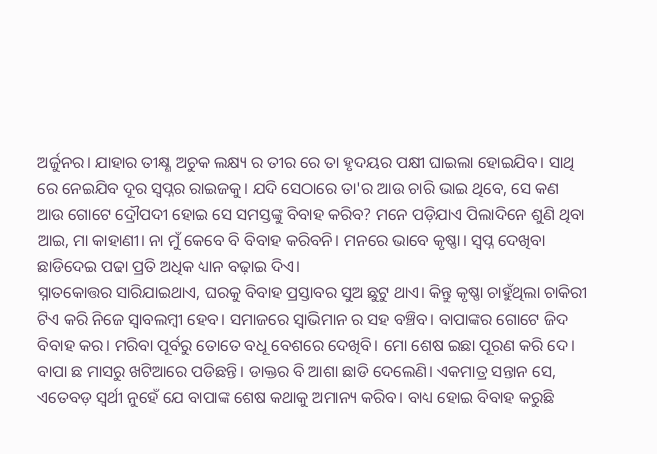ଅର୍ଜୁନର। ଯାହାର ତୀକ୍ଷ୍ଣ ଅଚୁକ ଲକ୍ଷ୍ୟ ର ତୀର ରେ ତା ହୃଦୟର ପକ୍ଷୀ ଘାଇଲା ହୋଇଯିବ। ସାଥି ରେ ନେଇଯିବ ଦୂର ସ୍ବପ୍ନର ରାଇଜକୁ। ଯଦି ସେଠାରେ ତା'ର ଆଉ ଚାରି ଭାଇ ଥିବେ, ସେ କଣ ଆଉ ଗୋଟେ ଦ୍ରୌପଦୀ ହୋଇ ସେ ସମସ୍ତଙ୍କୁ ବିବାହ କରିବ? ମନେ ପଡ଼ିଯାଏ ପିଲାଦିନେ ଶୁଣି ଥିବା ଆଇ, ମା କାହାଣୀ। ନା ମୁଁ କେବେ ବି ବିବାହ କରିବନି। ମନରେ ଭାବେ କୃଷ୍ଣା। ସ୍ବପ୍ନ ଦେଖିବା ଛାଡିଦେଇ ପଢା ପ୍ରତି ଅଧିକ ଧ୍ୟାନ ବଢ଼ାଇ ଦିଏ।
ସ୍ନାତକୋତ୍ତର ସାରିଯାଇଥାଏ, ଘରକୁ ବିବାହ ପ୍ରସ୍ତାବର ସୁଅ ଛୁଟୁ ଥାଏ। କିନ୍ତୁ କୃଷ୍ଣା ଚାହୁଁଥିଲା ଚାକିରୀ ଟିଏ କରି ନିଜେ ସ୍ୱାବଲମ୍ବୀ ହେବ। ସମାଜରେ ସ୍ୱାଭିମାନ ର ସହ ବଞ୍ଚିବ। ବାପାଙ୍କର ଗୋଟେ ଜିଦ ବିବାହ କର। ମରିବା ପୂର୍ବରୁ ତୋତେ ବଧୂ ବେଶରେ ଦେଖିବି। ମୋ ଶେଷ ଇଛା ପୂରଣ କରି ଦେ। ବାପା ଛ ମାସରୁ ଖଟିଆରେ ପଡିଛନ୍ତି। ଡାକ୍ତର ବି ଆଶା ଛାଡି ଦେଲେଣି। ଏକମାତ୍ର ସନ୍ତାନ ସେ, ଏତେବଡ଼ ସ୍ୱର୍ଥୀ ନୁହେଁ ଯେ ବାପାଙ୍କ ଶେଷ କଥାକୁ ଅମାନ୍ୟ କରିବ। ବାଧ୍ୟ ହୋଇ ବିବାହ କରୁଛି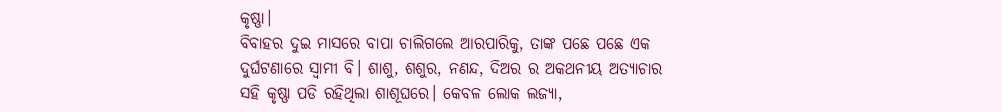କୃଷ୍ଣା।
ବିବାହର ଦୁଇ ମାସରେ ବାପା ଚାଲିଗଲେ ଆରପାରିକୁ, ତାଙ୍କ ପଛେ ପଛେ ଏକ ଦୁର୍ଘଟଣାରେ ସ୍ୱାମୀ ବି। ଶାଶୁ, ଶଶୁର, ନଣନ୍ଦ, ଦିଅର ର ଅକଥନୀୟ ଅତ୍ୟାଚାର ସହି କୃଷ୍ଣା ପଡି ରହିଥିଲା ଶାଶୂଘରେ। କେବଳ ଲୋକ ଲଜ୍ୟା,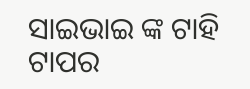ସାଇଭାଇ ଙ୍କ ଟାହି ଟାପର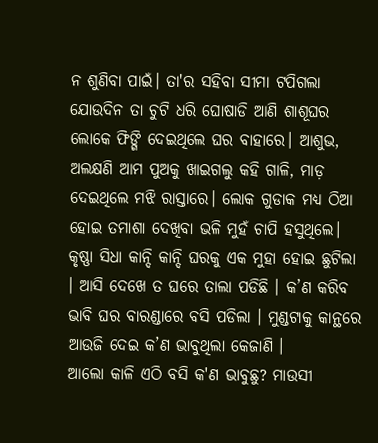ନ ଶୁଣିବା ପାଇଁ। ତା'ର ସହିବା ସୀମା ଟପିଗଲା ଯୋଉଦିନ ତା ଚୁଟି ଧରି ଘୋଷାଡି ଆଣି ଶାଶୂଘର ଲୋକେ ଫିଙ୍ଗି ଦେଇଥିଲେ ଘର ବାହାରେ। ଆଶୁଭ, ଅଲକ୍ଷଣି ଆମ ପୁଅକୁ ଖାଇଗଲୁ କହି ଗାଳି, ମାଡ଼ ଦେଇଥିଲେ ମଝି ରାସ୍ତାରେ। ଲୋକ ଗୁଡାକ ମଧ୍ୟ ଠିଆ ହୋଇ ତମାଶା ଦେଖିବା ଭଳି ମୁହଁ ଚାପି ହସୁଥିଲେ।
କୃଷ୍ଣା ସିଧା କାନ୍ଦି କାନ୍ଦି ଘରକୁ ଏକ ମୁହା ହୋଇ ଛୁଟିଲା । ଆସି ଦେଖେ ତ ଘରେ ତାଲା ପଡିଛି । କ’ଣ କରିବ ଭାବି ଘର ବାରଣ୍ଡାରେ ବସି ପଡିଲା । ମୁଣ୍ଡଟାକୁ କାନ୍ଥରେ ଆଉଜି ଦେଇ କ’ଣ ଭାବୁଥିଲା କେଜାଣି ।
ଆଲୋ କାଳି ଏଠି ବସି କ'ଣ ଭାବୁଛୁ? ମାଉସୀ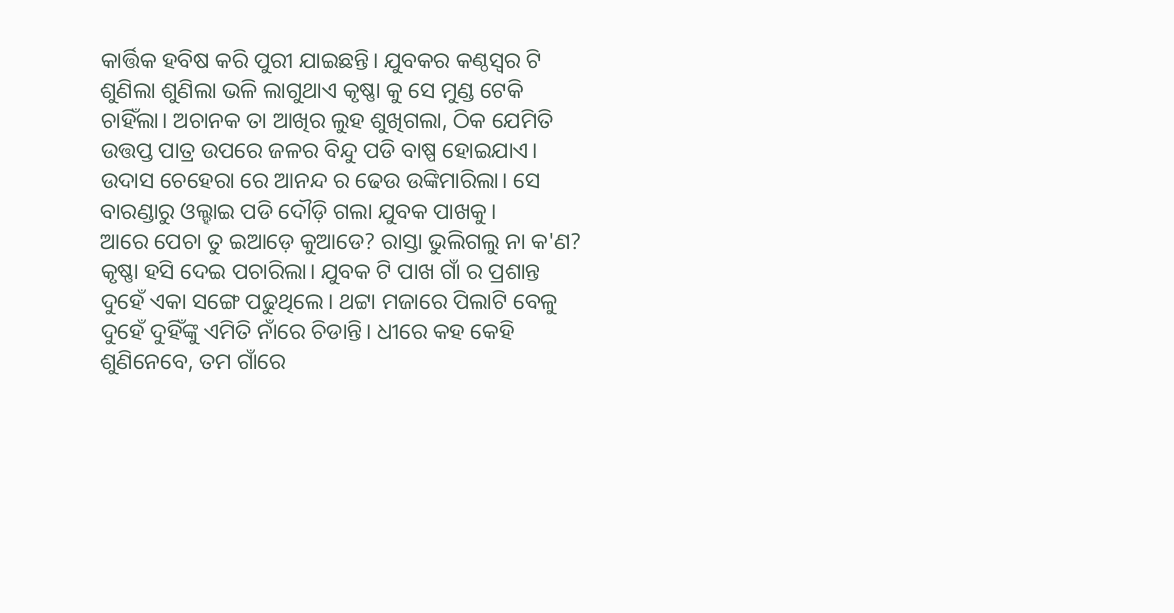କାର୍ତ୍ତିକ ହବିଷ କରି ପୁରୀ ଯାଇଛନ୍ତି। ଯୁବକର କଣ୍ଠସ୍ୱର ଟି ଶୁଣିଲା ଶୁଣିଲା ଭଳି ଲାଗୁଥାଏ କୃଷ୍ଣା କୁ ସେ ମୁଣ୍ଡ ଟେକି ଚାହିଁଲା। ଅଚାନକ ତା ଆଖିର ଲୁହ ଶୁଖିଗଲା, ଠିକ ଯେମିତି ଉତ୍ତପ୍ତ ପାତ୍ର ଉପରେ ଜଳର ବିନ୍ଦୁ ପଡି ବାଷ୍ପ ହୋଇଯାଏ। ଉଦାସ ଚେହେରା ରେ ଆନନ୍ଦ ର ଢେଉ ଉଙ୍କିମାରିଲା। ସେ ବାରଣ୍ଡାରୁ ଓଲ୍ହାଇ ପଡି ଦୌଡ଼ି ଗଲା ଯୁବକ ପାଖକୁ।
ଆରେ ପେଚା ତୁ ଇଆଡ଼େ କୁଆଡେ? ରାସ୍ତା ଭୁଲିଗଲୁ ନା କ'ଣ? କୃଷ୍ଣା ହସି ଦେଇ ପଚାରିଲା। ଯୁବକ ଟି ପାଖ ଗାଁ ର ପ୍ରଶାନ୍ତ ଦୁହେଁ ଏକା ସଙ୍ଗେ ପଢୁଥିଲେ। ଥଟ୍ଟା ମଜାରେ ପିଲାଟି ବେଳୁ ଦୁହେଁ ଦୁହିଁଙ୍କୁ ଏମିତି ନାଁରେ ଚିଡାନ୍ତି। ଧୀରେ କହ କେହି ଶୁଣିନେବେ, ତମ ଗାଁରେ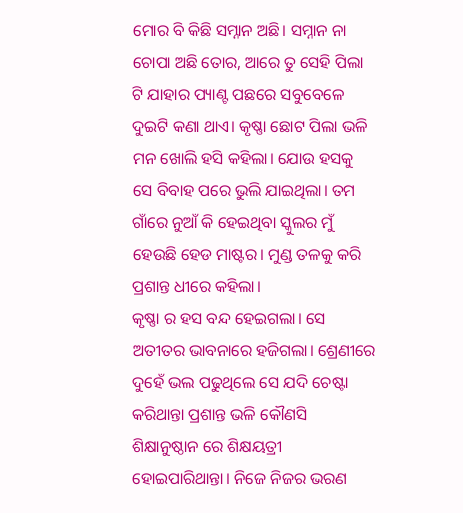ମୋର ବି କିଛି ସମ୍ନାନ ଅଛି। ସମ୍ନାନ ନା ଚୋପା ଅଛି ତୋର, ଆରେ ତୁ ସେହି ପିଲା ଟି ଯାହାର ପ୍ୟାଣ୍ଟ ପଛରେ ସବୁବେଳେ ଦୁଇଟି କଣା ଥାଏ। କୃଷ୍ଣା ଛୋଟ ପିଲା ଭଳି ମନ ଖୋଲି ହସି କହିଲା। ଯୋଉ ହସକୁ ସେ ବିବାହ ପରେ ଭୁଲି ଯାଇଥିଲା। ତମ ଗାଁରେ ନୁଆଁ କି ହେଇଥିବା ସ୍କୁଲର ମୁଁ ହେଉଛି ହେଡ ମାଷ୍ଟର। ମୁଣ୍ଡ ତଳକୁ କରି ପ୍ରଶାନ୍ତ ଧୀରେ କହିଲା।
କୃଷ୍ଣା ର ହସ ବନ୍ଦ ହେଇଗଲା। ସେ ଅତୀତର ଭାବନାରେ ହଜିଗଲା। ଶ୍ରେଣୀରେ ଦୁହେଁ ଭଲ ପଢୁଥିଲେ ସେ ଯଦି ଚେଷ୍ଟା କରିଥାନ୍ତା ପ୍ରଶାନ୍ତ ଭଳି କୌଣସି ଶିକ୍ଷାନୁଷ୍ଠାନ ରେ ଶିକ୍ଷୟତ୍ରୀ ହୋଇପାରିଥାନ୍ତା। ନିଜେ ନିଜର ଭରଣ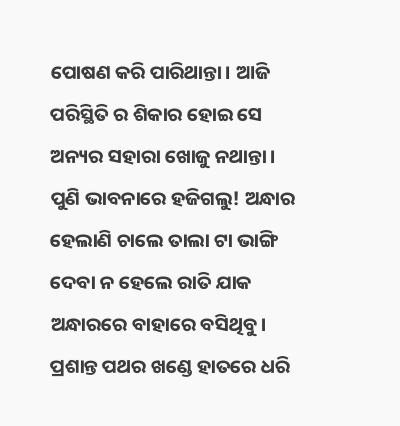ପୋଷଣ କରି ପାରିଥାନ୍ତା। ଆଜି ପରିସ୍ଥିତି ର ଶିକାର ହୋଇ ସେ ଅନ୍ୟର ସହାରା ଖୋଜୁ ନଥାନ୍ତା।
ପୁଣି ଭାବନାରେ ହଜିଗଲୁ! ଅନ୍ଧାର ହେଲାଣି ଚାଲେ ତାଲା ଟା ଭାଙ୍ଗି ଦେବା ନ ହେଲେ ରାତି ଯାକ ଅନ୍ଧାରରେ ବାହାରେ ବସିଥିବୁ। ପ୍ରଶାନ୍ତ ପଥର ଖଣ୍ଡେ ହାତରେ ଧରି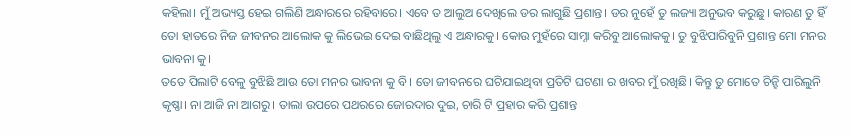କହିଲା। ମୁଁ ଅଭ୍ୟସ୍ତ ହେଇ ଗଲିଣି ଅନ୍ଧାରରେ ରହିବାରେ। ଏବେ ତ ଆଲୁଅ ଦେଖିଲେ ଡର ଲାଗୁଛି ପ୍ରଶାନ୍ତ। ଡର ନୁହେଁ ତୁ ଲଜ୍ୟା ଅନୁଭବ କରୁଛୁ। କାରଣ ତୁ ହିଁ ତୋ ହାତରେ ନିଜ ଜୀବନର ଆଲୋକ କୁ ଲିଭେଇ ଦେଇ ବାଛିଥିଲୁ ଏ ଅନ୍ଧାରକୁ। କୋଉ ମୁହଁରେ ସାମ୍ନା କରିବୁ ଆଲୋକକୁ। ତୁ ବୁଝିପାରିବୁନି ପ୍ରଶାନ୍ତ ମୋ ମନର ଭାବନା କୁ।
ତତେ ପିଲାଟି ବେଳୁ ବୁଝିଛି ଆଉ ତୋ ମନର ଭାବନା କୁ ବି। ତୋ ଜୀବନରେ ଘଟିଯାଇଥିବା ପ୍ରତିଟି ଘଟଣା ର ଖବର ମୁଁ ରଖିଛି। କିନ୍ତୁ ତୁ ମୋତେ ଚିନ୍ହି ପାରିଲୁନି କୃଷ୍ଣା। ନା ଆଜି ନା ଆଗରୁ। ତାଲା ଉପରେ ପଥରରେ ଜୋରଦାର ଦୁଇ, ଚାରି ଟି ପ୍ରହାର କରି ପ୍ରଶାନ୍ତ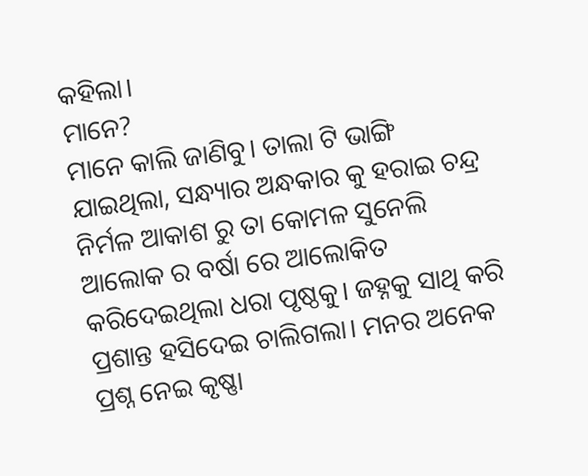କହିଲା।
ମାନେ?
ମାନେ କାଲି ଜାଣିବୁ। ତାଲା ଟି ଭାଙ୍ଗି ଯାଇଥିଲା, ସନ୍ଧ୍ୟାର ଅନ୍ଧକାର କୁ ହରାଇ ଚନ୍ଦ୍ର ନିର୍ମଳ ଆକାଶ ରୁ ତା କୋମଳ ସୁନେଲି ଆଲୋକ ର ବର୍ଷା ରେ ଆଲୋକିତ କରିଦେଇଥିଲା ଧରା ପୃଷ୍ଠକୁ। ଜହ୍ନକୁ ସାଥି କରି ପ୍ରଶାନ୍ତ ହସିଦେଇ ଚାଲିଗଲା। ମନର ଅନେକ ପ୍ରଶ୍ନ ନେଇ କୃଷ୍ଣା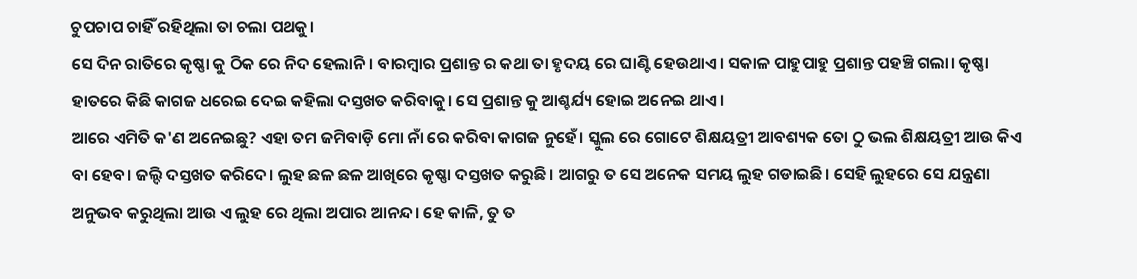ଚୁପଚାପ ଚାହିଁ ରହିଥିଲା ତା ଚଲା ପଥକୁ।
ସେ ଦିନ ରାତିରେ କୃଷ୍ଣା କୁ ଠିକ ରେ ନିଦ ହେଲାନି। ବାରମ୍ବାର ପ୍ରଶାନ୍ତ ର କଥା ତା ହୃଦୟ ରେ ଘାଣ୍ଟି ହେଉଥାଏ। ସକାଳ ପାହୁପାହୁ ପ୍ରଶାନ୍ତ ପହଞ୍ଚି ଗଲା। କୃଷ୍ଣା ହାତରେ କିଛି କାଗଜ ଧରେଇ ଦେଇ କହିଲା ଦସ୍ତଖତ କରିବାକୁ। ସେ ପ୍ରଶାନ୍ତ କୁ ଆଶ୍ଚର୍ଯ୍ୟ ହୋଇ ଅନେଇ ଥାଏ।
ଆରେ ଏମିତି କ'ଣ ଅନେଇଛୁ? ଏହା ତମ ଜମିବାଡ଼ି ମୋ ନାଁ ରେ କରିବା କାଗଜ ନୁହେଁ। ସ୍କୁଲ ରେ ଗୋଟେ ଶିକ୍ଷୟତ୍ରୀ ଆବଶ୍ୟକ ତୋ ଠୁ ଭଲ ଶିକ୍ଷୟତ୍ରୀ ଆଉ କିଏ ବା ହେବ। ଜଲ୍ଦି ଦସ୍ତଖତ କରିଦେ। ଲୁହ ଛଳ ଛଳ ଆଖିରେ କୃଷ୍ଣା ଦସ୍ତଖତ କରୁଛି। ଆଗରୁ ତ ସେ ଅନେକ ସମୟ ଲୁହ ଗଡାଇଛି। ସେହି ଲୁହରେ ସେ ଯନ୍ତ୍ରଣା ଅନୁଭବ କରୁଥିଲା ଆଉ ଏ ଲୁହ ରେ ଥିଲା ଅପାର ଆନନ୍ଦ। ହେ କାଳି, ତୁ ତ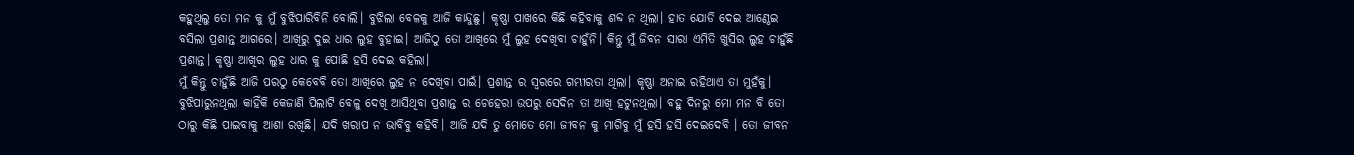କହୁଥିଲୁ ତୋ ମନ କୁ ମୁଁ ବୁଝିପାରିବିନି ବୋଲି। ବୁଝିଲା ବେଳକୁ ଆଜି କାନ୍ଦୁଛୁ। କୃଷ୍ଣା ପାଖରେ କିଛି କହିବାକୁ ଶବ୍ଦ ନ ଥିଲା। ହାତ ଯୋଡି ଦେଇ ଆଣ୍ଠେଇ ବସିଲା ପ୍ରଶାନ୍ତ ଆଗରେ। ଆଖିରୁ ଦୁଇ ଧାର ଲୁହ ବୁହାଇ। ଆଜିଠୁ ତୋ ଆଖିରେ ମୁଁ ଲୁହ ଦେଖିବା ଚାହୁଁନି। କିନ୍ତୁ ମୁଁ ଜିବନ ସାରା ଏମିତି ଖୁସିର ଲୁହ ଚାହୁଁଛି ପ୍ରଶାନ୍ତ। କୃଷ୍ଣା ଆଖିର ଲୁହ ଧାର କୁ ପୋଛି ହସି ଦେଇ କହିଲା।
ମୁଁ କିନ୍ତୁ ଚାହୁଁଛି ଆଜି ପରଠୁ କେବେବି ତୋ ଆଖିରେ ଲୁହ ନ ଦେଖିବା ପାଇଁ। ପ୍ରଶାନ୍ତ ର ସ୍ୱରରେ ଗମ୍ଭୀରତା ଥିଲା। କୃଷ୍ଣା ଅନାଇ ରହିଥାଏ ତା ମୁହଁକୁ। ବୁଝିପାରୁନଥିଲା କାହିଁକି କେଜାଣି ପିଲାଟି ବେଳୁ ଦେଖି ଆସିଥିବା ପ୍ରଶାନ୍ତ ର ଚେହେରା ଉପରୁ ସେଦିନ ତା ଆଖି ହଟୁନଥିଲା। ବହୁ ଦିନରୁ ମୋ ମନ ବି ତୋ ଠାରୁ କିଛି ପାଇବାକୁ ଆଶା ରଖିଛି। ଯଦି ଖରାପ ନ ଭାବିବୁ କହିବି। ଆଜି ଯଦି ତୁ ମୋତେ ମୋ ଜୀବନ କୁ ମାଗିବୁ ମୁଁ ହସି ହସି ଦେଇଦେବି । ତୋ ଜୀବନ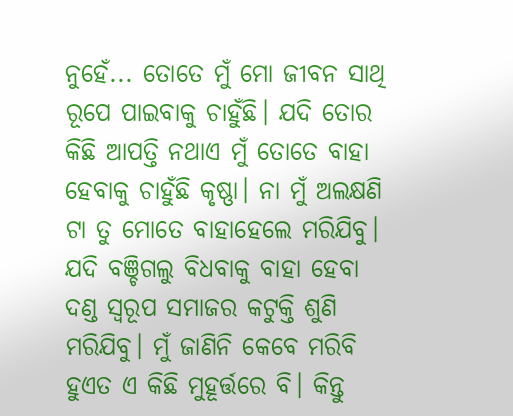ନୁହେଁ... ତୋତେ ମୁଁ ମୋ ଜୀବନ ସାଥି ରୂପେ ପାଇବାକୁ ଚାହୁଁଛି। ଯଦି ତୋର କିଛି ଆପତ୍ତି ନଥାଏ ମୁଁ ତୋତେ ବାହା ହେବାକୁ ଚାହୁଁଛି କୃଷ୍ଣା। ନା ମୁଁ ଅଲକ୍ଷଣି ଟା ତୁ ମୋତେ ବାହାହେଲେ ମରିଯିବୁ। ଯଦି ବଞ୍ଚିଗଲୁ ବିଧବାକୁ ବାହା ହେବା ଦଣ୍ଡ ସ୍ୱରୂପ ସମାଜର କଟୁକ୍ତି ଶୁଣି ମରିଯିବୁ। ମୁଁ ଜାଣିନି କେବେ ମରିବି ହୁଏତ ଏ କିଛି ମୁହୂର୍ତ୍ତରେ ବି। କିନ୍ତୁ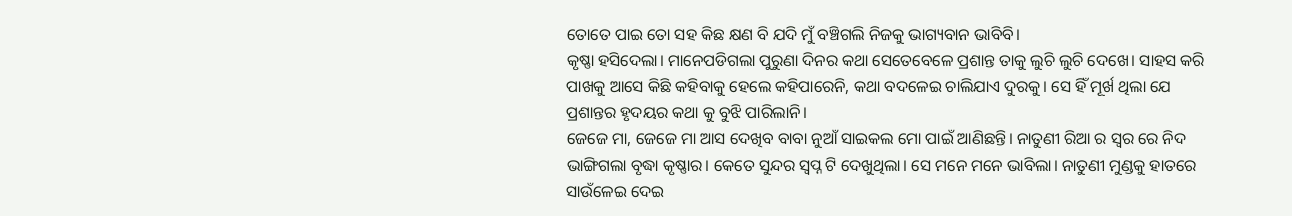ତୋତେ ପାଇ ତୋ ସହ କିଛ କ୍ଷଣ ବି ଯଦି ମୁଁ ବଞ୍ଚିଗଲି ନିଜକୁ ଭାଗ୍ୟବାନ ଭାବିବି।
କୃଷ୍ଣା ହସିଦେଲା। ମାନେପଡିଗଲା ପୁରୁଣା ଦିନର କଥା ସେତେବେଳେ ପ୍ରଶାନ୍ତ ତାକୁ ଲୁଚି ଲୁଚି ଦେଖେ। ସାହସ କରି ପାଖକୁ ଆସେ କିଛି କହିବାକୁ ହେଲେ କହିପାରେନି, କଥା ବଦଳେଇ ଚାଲିଯାଏ ଦୁରକୁ। ସେ ହିଁ ମୂର୍ଖ ଥିଲା ଯେ ପ୍ରଶାନ୍ତର ହୃଦୟର କଥା କୁ ବୁଝି ପାରିଲାନି।
ଜେଜେ ମା, ଜେଜେ ମା ଆସ ଦେଖିବ ବାବା ନୁଆଁ ସାଇକଲ ମୋ ପାଇଁ ଆଣିଛନ୍ତି। ନାତୁଣୀ ରିଆ ର ସ୍ୱର ରେ ନିଦ ଭାଙ୍ଗିଗଲା ବୃଦ୍ଧା କୃଷ୍ଣାର। କେତେ ସୁନ୍ଦର ସ୍ୱପ୍ନ ଟି ଦେଖୁଥିଲା। ସେ ମନେ ମନେ ଭାବିଲା। ନାତୁଣୀ ମୁଣ୍ଡକୁ ହାତରେ ସାଉଁଳେଇ ଦେଇ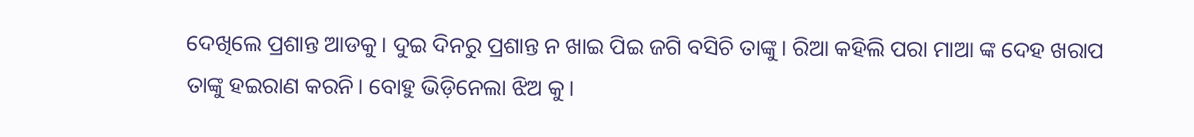ଦେଖିଲେ ପ୍ରଶାନ୍ତ ଆଡକୁ। ଦୁଇ ଦିନରୁ ପ୍ରଶାନ୍ତ ନ ଖାଇ ପିଇ ଜଗି ବସିଚି ତାଙ୍କୁ। ରିଆ କହିଲି ପରା ମାଆ ଙ୍କ ଦେହ ଖରାପ ତାଙ୍କୁ ହଇରାଣ କରନି। ବୋହୁ ଭିଡ଼ିନେଲା ଝିଅ କୁ।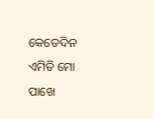କେତେଦିନ ଏମିତି ମୋ ପାଖେ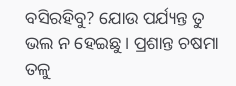ବସିରହିବୁ? ଯୋଉ ପର୍ଯ୍ୟନ୍ତ ତୁ ଭଲ ନ ହେଇଛୁ। ପ୍ରଶାନ୍ତ ଚଷମା ତଳୁ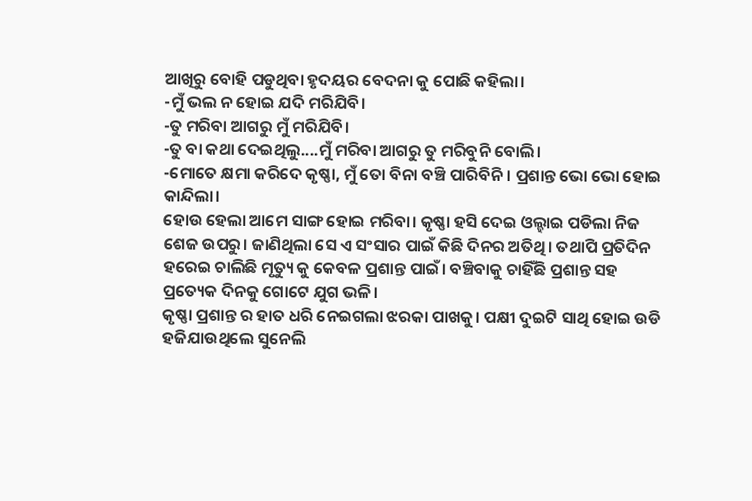ଆଖିରୁ ବୋହି ପଡୁଥିବା ହୃଦୟର ବେଦନା କୁ ପୋଛି କହିଲା।
-ମୁଁ ଭଲ ନ ହୋଇ ଯଦି ମରିଯିବି।
-ତୁ ମରିବା ଆଗରୁ ମୁଁ ମରିଯିବି।
-ତୁ ବା କଥା ଦେଇଥିଲୁ....ମୁଁ ମରିବା ଆଗରୁ ତୁ ମରିବୁନି ବୋଲି।
-ମୋତେ କ୍ଷମା କରିଦେ କୃଷ୍ଣା, ମୁଁ ତୋ ବିନା ବଞ୍ଚି ପାରିବିନି। ପ୍ରଶାନ୍ତ ଭୋ ଭୋ ହୋଇ କାନ୍ଦିଲା।
ହୋଉ ହେଲା ଆମେ ସାଙ୍ଗ ହୋଇ ମରିବା। କୃଷ୍ଣା ହସି ଦେଇ ଓଲ୍ହାଇ ପଡିଲା ନିଜ ଶେଜ ଉପରୁ। ଜାଣିଥିଲା ସେ ଏ ସଂସାର ପାଇଁ କିଛି ଦିନର ଅତିଥି। ତଥାପି ପ୍ରତିଦିନ ହରେଇ ଚାଲିଛି ମୃତ୍ୟୁ କୁ କେବଳ ପ୍ରଶାନ୍ତ ପାଇଁ। ବଞ୍ଚିବାକୁ ଚାହିଁଛି ପ୍ରଶାନ୍ତ ସହ ପ୍ରତ୍ୟେକ ଦିନକୁ ଗୋଟେ ଯୁଗ ଭଳି।
କୃଷ୍ଣା ପ୍ରଶାନ୍ତ ର ହାତ ଧରି ନେଇଗଲା ଝରକା ପାଖକୁ। ପକ୍ଷୀ ଦୁଇଟି ସାଥି ହୋଇ ଉଡି ହଜିଯାଉଥିଲେ ସୁନେଲି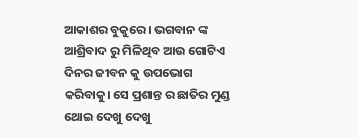ଆକାଶର ବୁକୁରେ। ଭଗବାନ ଙ୍କ ଆଶ୍ରିବାଦ ରୁ ମିଳିଥିବ ଆଉ ଗୋଟିଏ ଦିନର ଜୀବନ କୁ ଉପଭୋଗ କରିବାକୁ। ସେ ପ୍ରଶାନ୍ତ ର ଛାତିର ମୁଣ୍ଡ ଥୋଇ ଦେଖୁ ଦେଖୁ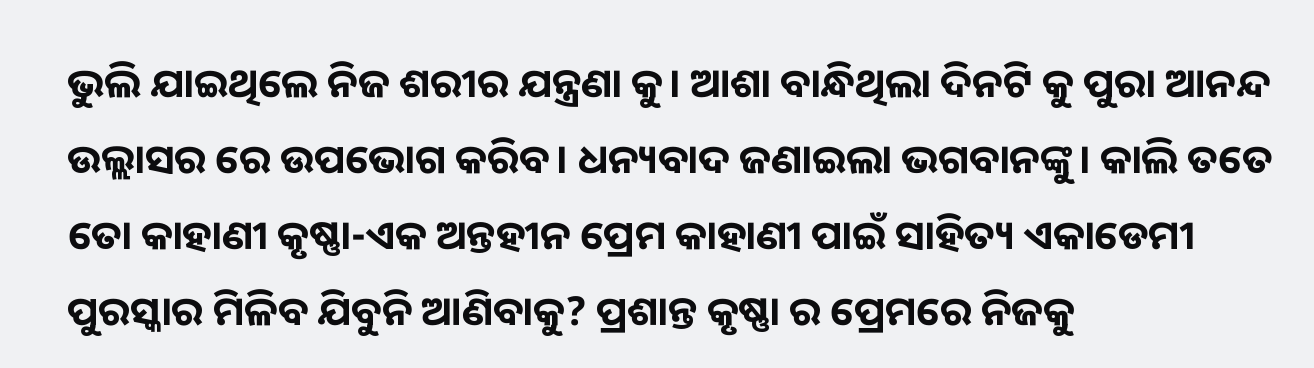ଭୁଲି ଯାଇଥିଲେ ନିଜ ଶରୀର ଯନ୍ତ୍ରଣା କୁ। ଆଶା ବାନ୍ଧିଥିଲା ଦିନଟି କୁ ପୁରା ଆନନ୍ଦ ଉଲ୍ଲାସର ରେ ଉପଭୋଗ କରିବ। ଧନ୍ୟବାଦ ଜଣାଇଲା ଭଗବାନଙ୍କୁ। କାଲି ତତେ ତୋ କାହାଣୀ କୃଷ୍ଣା-ଏକ ଅନ୍ତହୀନ ପ୍ରେମ କାହାଣୀ ପାଇଁ ସାହିତ୍ୟ ଏକାଡେମୀ ପୁରସ୍କାର ମିଳିବ ଯିବୁନି ଆଣିବାକୁ? ପ୍ରଶାନ୍ତ କୃଷ୍ଣା ର ପ୍ରେମରେ ନିଜକୁ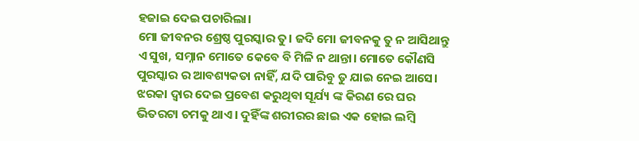ହଜାଇ ଦେଇ ପଚାରିଲା।
ମୋ ଜୀବନର ଶ୍ରେଷ୍ଠ ପୁରସ୍କାର ତୁ। ଜଦି ମୋ ଜୀବନକୁ ତୁ ନ ଆସିଥାନ୍ତୁ ଏ ସୁଖ, ସମ୍ନାନ ମୋତେ କେବେ ବି ମିଳି ନ ଥାନ୍ତା। ମୋତେ କୌଣସି ପୁରସ୍କାର ର ଆବଶ୍ୟକତା ନାହିଁ, ଯଦି ପାରିବୁ ତୁ ଯାଇ ନେଇ ଆସେ। ଝରକା ଦ୍ୱାର ଦେଇ ପ୍ରବେଶ କରୁଥିବା ସୂର୍ଯ୍ୟ ଙ୍କ କିରଣ ରେ ଘର ଭିତରଟା ଚମକୁ ଥାଏ। ଦୁହିଁଙ୍କ ଶରୀରର ଛାଇ ଏକ ହୋଇ ଲମ୍ବି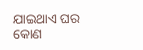ଯାଇଥାଏ ଘର କୋଣ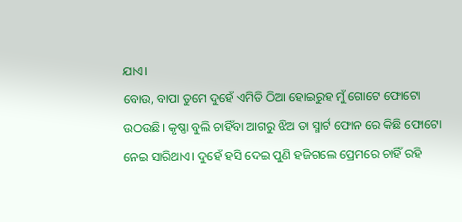ଯାଏ।
ବୋଉ, ବାପା ତୁମେ ଦୁହେଁ ଏମିତି ଠିଆ ହୋଇରୁହ ମୁଁ ଗୋଟେ ଫୋଟୋ ଉଠଉଛି। କୃଷ୍ଣା ବୁଲି ଚାହିଁବା ଆଗରୁ ଝିଅ ତା ସ୍ମାର୍ଟ ଫୋନ ରେ କିଛି ଫୋଟୋ ନେଇ ସାରିଥାଏ। ଦୁହେଁ ହସି ଦେଇ ପୁଣି ହଜିଗଲେ ପ୍ରେମରେ ଚାହିଁ ରହି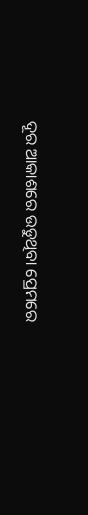ଦୂର ଆକାଶରେ ଉଡୁଥିବା ପ୍ରେମରେ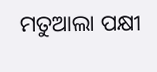ମତୁଆଲା ପକ୍ଷୀ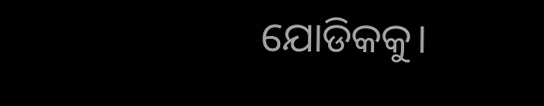ଯୋଡିକକୁ।